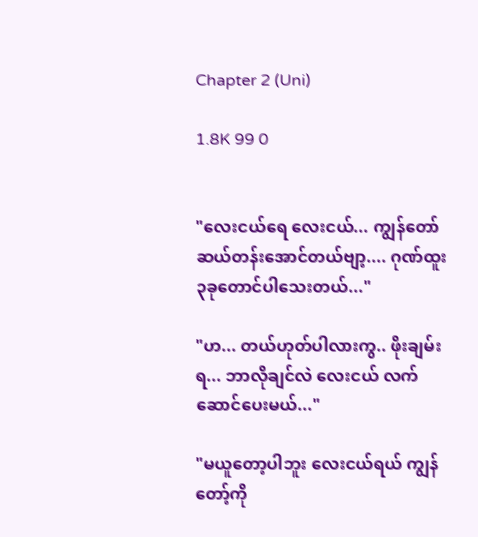Chapter 2 (Uni)

1.8K 99 0


"လေးငယ်ရေ လေးငယ်... ကျွန်တော်ဆယ်တန်းအောင်တယ်ဗျာ့.... ဂုဏ်ထူး၃ခုတောင်ပါသေးတယ်..."

"ဟ... တယ်ဟုတ်ပါလားကွ.. ဖိုးချမ်းရ... ဘာလိုချင်လဲ လေးငယ် လက်ဆောင်ပေးမယ်..."

"မယူတော့ပါဘူး လေးငယ်ရယ် ကျွန်တော့်ကို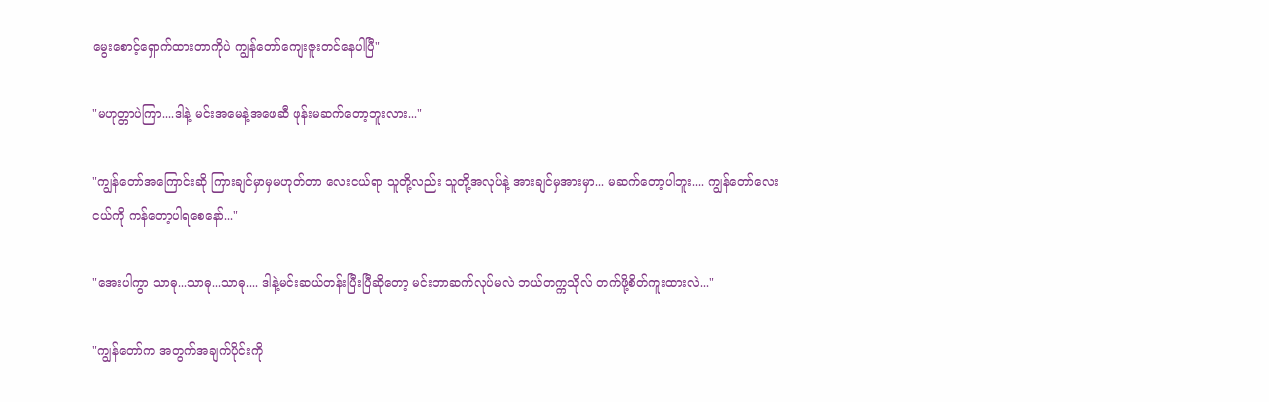မွေးစောင့်ရှောက်ထားတာကိုပဲ ကျွန်တော်ကျေးဇူးတင်နေပါပြီ"

"မဟုတ္တာပဲကြာ....ဒါနဲ့ မင်းအမေနဲ့အဖေဆီ ဖုန်းမဆက်တော့ဘူးလား..."

"ကျွန်တော်အကြောင်းဆို ကြားချင်မှာမှမဟုတ်တာ လေးငယ်ရာ သူတို့လည်း သူတို့အလုပ်နဲ့ အားချင်မှအားမှာ... မဆက်တော့ပါဘူး.... ကျွန်တော်လေးငယ်ကို ကန်တော့ပါရစေနော်..."

"အေးပါကွာ သာဓု...သာဓု...သာဓု.... ဒါနဲ့မင်းဆယ်တန်းပြီးပြီဆိုတော့ မင်းဘာဆက်လုပ်မလဲ ဘယ်တက္ကသိုလ် တက်ဖို့စိတ်ကူးထားလဲ..."

"ကျွန်တော်က အတွက်အချက်ပိုင်းကို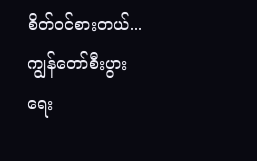စိတ်၀င်စားတယ်... ကျွန်တော်စီးပွားရေး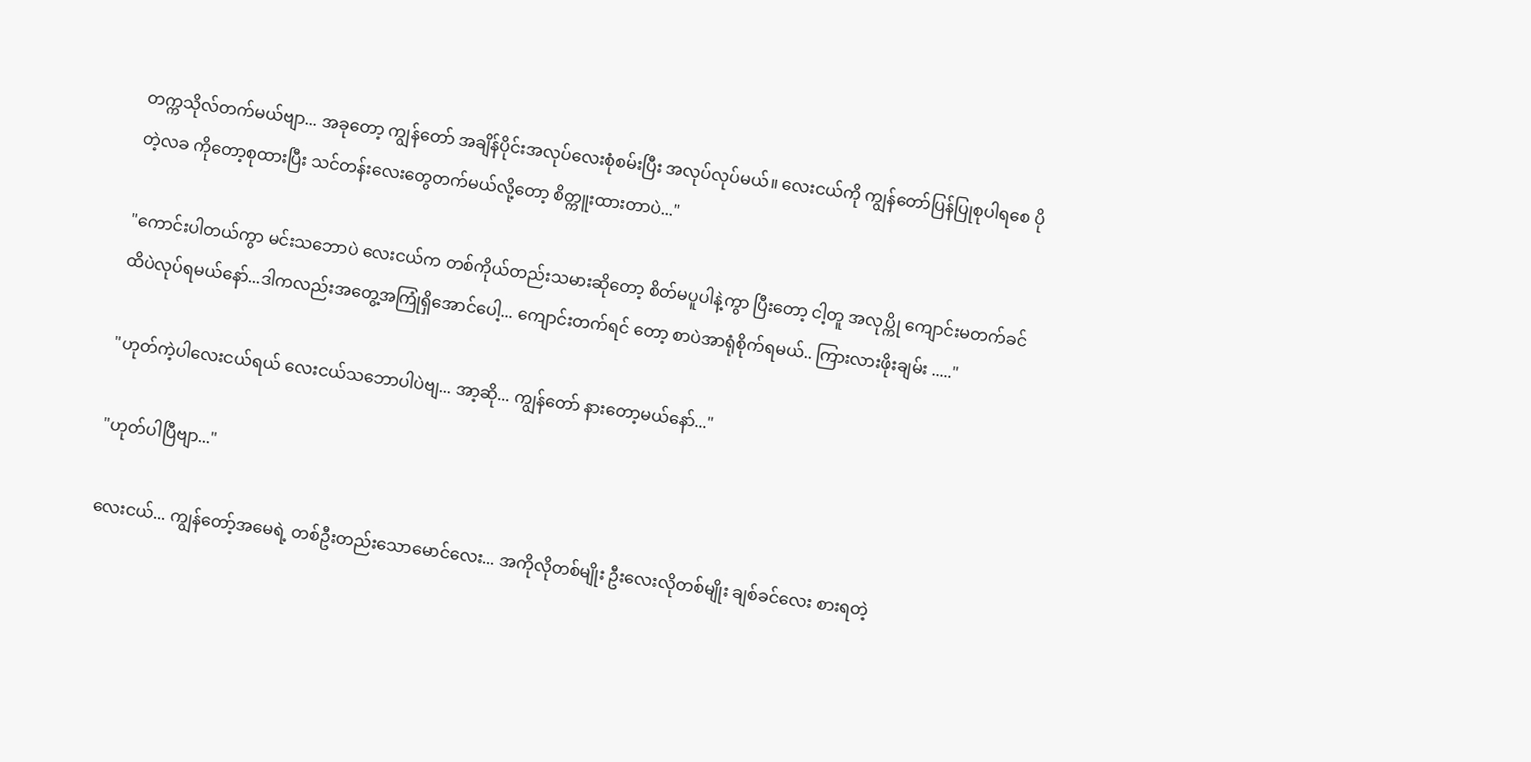တက္ကသိုလ်တက်မယ်ဗျာ... အခုတော့ ကျွန်တော် အချိန်ပိုင်းအလုပ်လေးစုံစမ်းပြီး အလုပ်လုပ်မယ်။ လေးငယ်ကို ကျွန်တော်ပြန်ပြုစုပါရစေ ပိုတဲ့လခ ကိုတော့စုထားပြီး သင်တန်းလေးတွေတက်မယ်လို့တော့ စိတ္ကူးထားတာပဲ..."

"ကောင်းပါတယ်ကွာ မင်းသဘောပဲ လေးငယ်က တစ်ကိုယ်တည်းသမားဆိုတော့ စိတ်မပူပါနဲ့ကွာ ပြီးတော့ ငါ့တူ အလုပ္ကို ကျောင်းမတက်ခင်ထိပဲလုပ်ရမယ်နော်...ဒါကလည်းအတွေ့အကြုံရှိအောင်ပေါ့... ကျောင်းတက်ရင် တော့ စာပဲအာရုံစိုက်ရမယ်.. ကြားလားဖိုးချမ်း ....."

"ဟုတ်ကဲ့ပါလေးငယ်ရယ် လေးငယ်သဘောပါပဲဗျ... အာ့ဆို... ကျွန်တော် နားတော့မယ်နော်..."

"ဟုတ်ပါပြီဗျာ..."

လေးငယ်... ကျွန်တော့်အမေရဲ့ တစ်ဦးတည်းသောမောင်လေး... အကိုလိုတစ်မျိုး ဦးလေးလိုတစ်မျိုး ချစ်ခင်လေး စားရတဲ့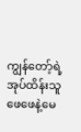ကျွန်တော့်ရဲ့ အုပ်ထိန်းသူဖေဖေနဲ့မေ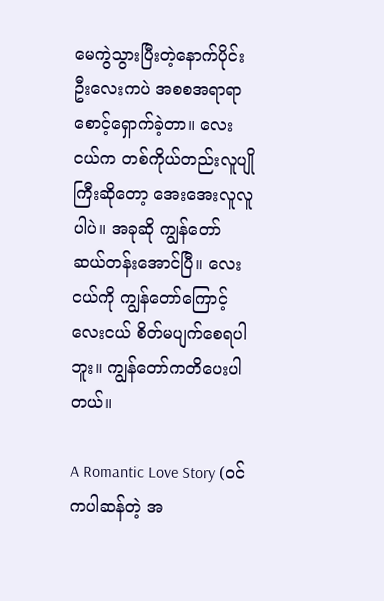မေကွဲသွားပြီးတဲ့နောက်ပိုင်း ဦးလေးကပဲ အစစအရာရာ စောင့်ရှောက်ခဲ့တာ။ လေးငယ်က တစ်ကိုယ်တည်းလူပျိုကြီးဆိုတော့ အေးအေးလူလူပါပဲ။ အခုဆို ကျွန်တော် ဆယ်တန်းအောင်ပြီ။ လေးငယ်ကို ကျွန်တော်ကြောင့် လေးငယ် စိတ်မပျက်စေရပါဘူး။ ကျွန်တော်ကတိပေးပါတယ်။

A Romantic Love Story (ဝင်ကပါဆန်တဲ့ အ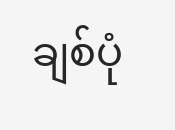ချစ်ပုံ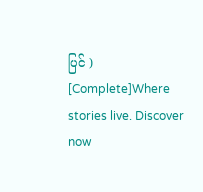ပြင် ) [Complete]Where stories live. Discover now